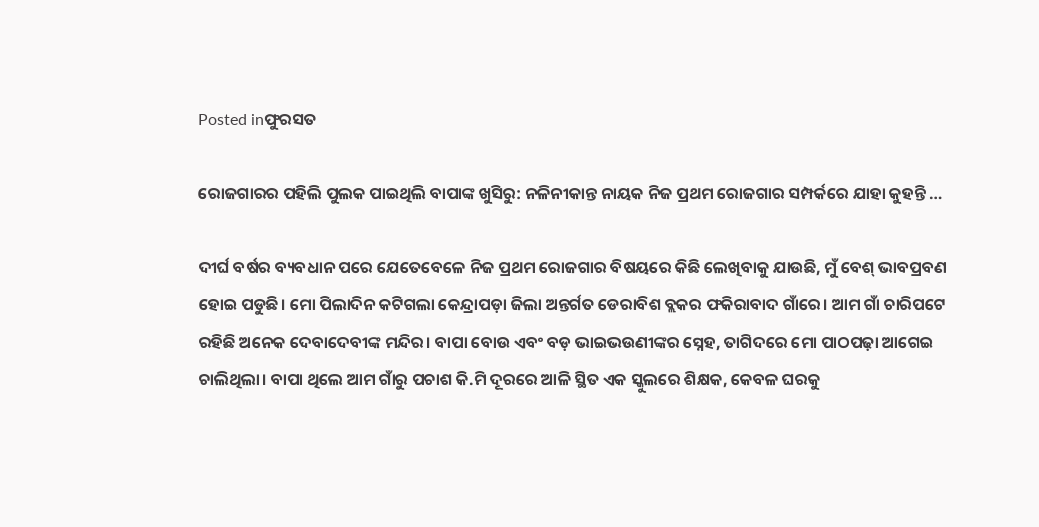Posted inଫୁରସତ

ରୋଜଗାରର ପହିଲି ପୁଲକ ପାଇଥିଲି ବାପାଙ୍କ ଖୁସିରୁ: ନଳିନୀକାନ୍ତ ନାୟକ ନିଜ ପ୍ରଥମ ରୋଜଗାର ସମ୍ପର୍କରେ ଯାହା କୁହନ୍ତି …

ଦୀର୍ଘ ବର୍ଷର ବ୍ୟବଧାନ ପରେ ଯେତେବେଳେ ନିଜ ପ୍ରଥମ ରୋଜଗାର ବିଷୟରେ କିଛି ଲେଖିବାକୁ ଯାଉଛି, ମୁଁ ବେଶ୍‌ ଭାବପ୍ରବଣ ହୋଇ ପଡୁଛି। ମୋ ପିଲାଦିନ କଟିଗଲା କେନ୍ଦ୍ରାପଡ଼ା ଜିଲା ଅନ୍ତର୍ଗତ ଡେରାବିଶ ବ୍ଲକର ଫକିରାବାଦ ଗାଁରେ। ଆମ ଗାଁ ଚାରିପଟେ ରହିଛି ଅନେକ ଦେବାଦେବୀଙ୍କ ମନ୍ଦିର। ବାପା ବୋଉ ଏବଂ ବଡ଼ ଭାଇଭଉଣୀଙ୍କର ସ୍ନେହ, ତାଗିଦରେ ମୋ ପାଠପଢ଼ା ଆଗେଇ ଚାଲିଥିଲା। ବାପା ଥିଲେ ଆମ ଗାଁରୁ ପଚାଶ କି.ମି ଦୂରରେ ଆଳି ସ୍ଥିତ ଏକ ସ୍କୁଲରେ ଶିକ୍ଷକ, କେବଳ ଘରକୁ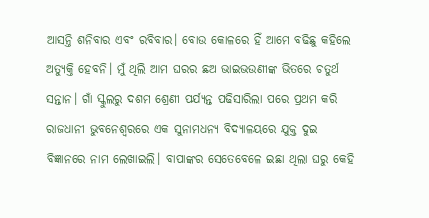ଆସନ୍ତି ଶନିବାର ଏବଂ ରବିବାର। ବୋଉ କୋଳରେ ହିଁ ଆମେ ବଢିଛୁ କହିଲେ ଅତ୍ୟୁକ୍ତି ହେବନି। ମୁଁ ଥିଲି ଆମ ଘରର ଛଅ ଭାଇଭଉଣୀଙ୍କ ଭିତରେ ଚତୁର୍ଥ ସନ୍ତାନ। ଗାଁ ସ୍କୁଲରୁ ଦଶମ ଶ୍ରେଣୀ ପର୍ଯ୍ୟନ୍ତ ପଢିସାରିଲା ପରେ ପ୍ରଥମ କରି ରାଜଧାନୀ ଭୁବନେଶ୍ୱରରେ ଏକ ସୁନାମଧନ୍ୟ ବିଦ୍ୟାଳୟରେ ଯୁକ୍ତ ଦୁଇ ବିଜ୍ଞାନରେ ନାମ ଲେଖାଇଲି। ବାପାଙ୍କର ସେତେବେଳେ ଇଛା ଥିଲା ଘରୁ କେହି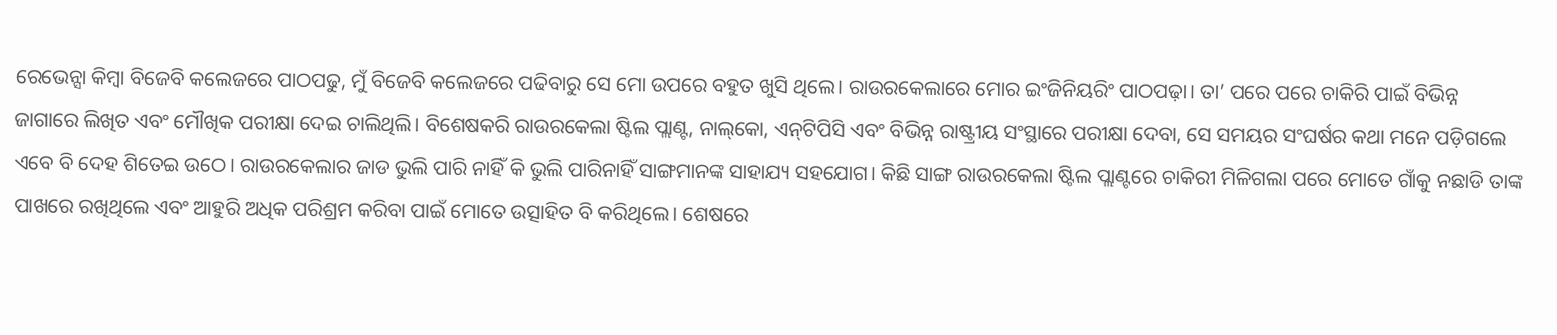ରେଭେନ୍ସା କିମ୍ବା ବିଜେବି କଲେଜରେ ପାଠପଢୁ, ମୁଁ ବିଜେବି କଲେଜରେ ପଢିବାରୁ ସେ ମୋ ଉପରେ ବହୁତ ଖୁସି ଥିଲେ। ରାଉରକେଲାରେ ମୋର ଇଂଜିନିୟରିଂ ପାଠପଢ଼ା। ତା’ ପରେ ପରେ ଚାକିରି ପାଇଁ ବିଭିନ୍ନ ଜାଗାରେ ଲିଖିତ ଏବଂ ମୌଖିକ ପରୀକ୍ଷା ଦେଇ ଚାଲିଥିଲି। ବିଶେଷକରି ରାଉରକେଲା ଷ୍ଟିଲ ପ୍ଲାଣ୍ଟ, ନାଲ୍‌କୋ, ଏନ୍‌ଟିପିସି ଏବଂ ବିଭିନ୍ନ ରାଷ୍ଟ୍ରୀୟ ସଂସ୍ଥାରେ ପରୀକ୍ଷା ଦେବା, ସେ ସମୟର ସଂଘର୍ଷର କଥା ମନେ ପଡ଼ିଗଲେ ଏବେ ବି ଦେହ ଶିତେଇ ଉଠେ। ରାଉରକେଲାର ଜାଡ ଭୁଲି ପାରି ନାହିଁ କି ଭୁଲି ପାରିନାହିଁ ସାଙ୍ଗମାନଙ୍କ ସାହାଯ୍ୟ ସହଯୋଗ। କିଛି ସାଙ୍ଗ ରାଉରକେଲା ଷ୍ଟିଲ ପ୍ଲାଣ୍ଟରେ ଚାକିରୀ ମିଳିଗଲା ପରେ ମୋତେ ଗାଁକୁ ନଛାଡି ତାଙ୍କ ପାଖରେ ରଖିଥିଲେ ଏବଂ ଆହୁରି ଅଧିକ ପରିଶ୍ରମ କରିବା ପାଇଁ ମୋତେ ଉତ୍ସାହିତ ବି କରିଥିଲେ। ଶେଷରେ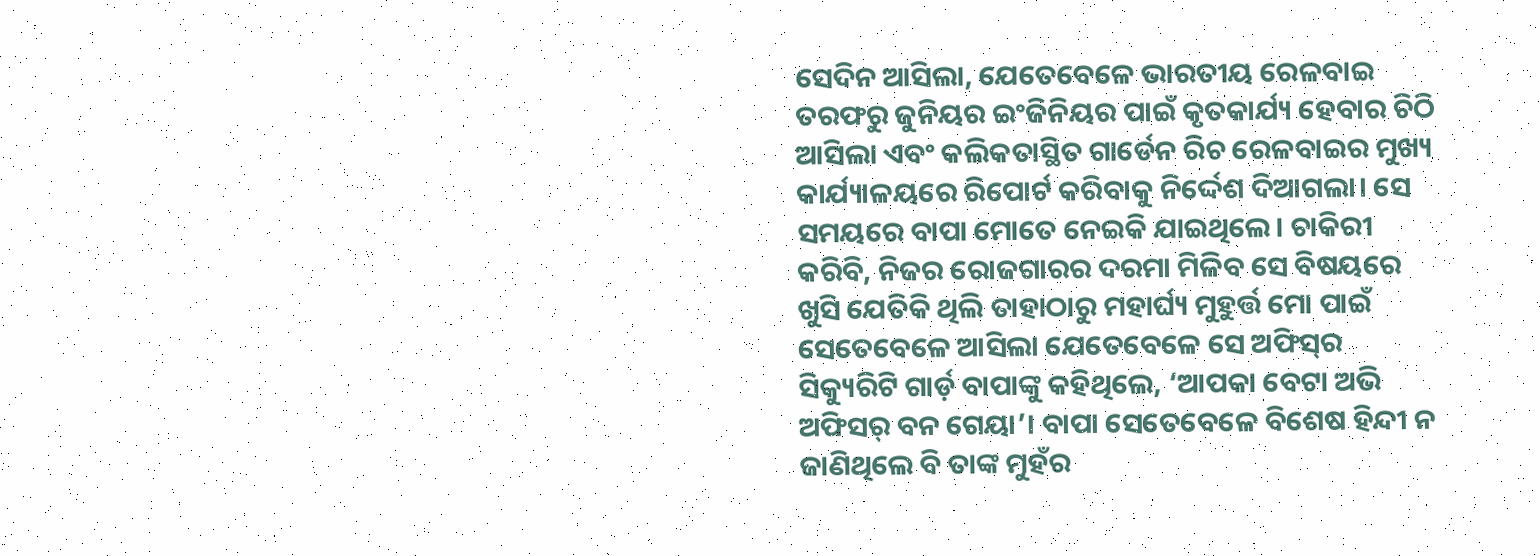ସେଦିନ ଆସିଲା, ଯେତେବେଳେ ଭାରତୀୟ ରେଳବାଇ ତରଫରୁ ଜୁନିୟର ଇଂଜିନିୟର ପାଇଁ କୃତକାର୍ଯ୍ୟ ହେବାର ଚିଠି ଆସିଲା ଏବଂ କଲିକତାସ୍ଥିତ ଗାର୍ଡେନ ରିଚ ରେଳବାଇର ମୁଖ୍ୟ କାର୍ଯ୍ୟାଳୟରେ ରିପୋର୍ଟ କରିବାକୁ ନିର୍ଦ୍ଦେଶ ଦିଆଗଲା। ସେ ସମୟରେ ବାପା ମୋତେ ନେଇକି ଯାଇଥିଲେ। ଚାକିରୀ କରିବି, ନିଜର ରୋଜଗାରର ଦରମା ମିଳିବ ସେ ବିଷୟରେ ଖୁସି ଯେତିକି ଥିଲି ତାହାଠାରୁ ମହାର୍ଘ୍ୟ ମୁହୁର୍ତ୍ତ ମୋ ପାଇଁ ସେତେବେଳେ ଆସିଲା ଯେତେବେଳେ ସେ ଅଫିସ୍‌ର ସିକ୍ୟୁରିଟି ଗାର୍ଡ଼ ବାପାଙ୍କୁ କହିଥିଲେ, ‘ଆପକା ବେଟା ଅଭି ଅଫିସର୍‌ ବନ ଗେୟା’। ବାପା ସେତେବେଳେ ବିଶେଷ ହିନ୍ଦୀ ନ ଜାଣିଥିଲେ ବି ତାଙ୍କ ମୁହଁର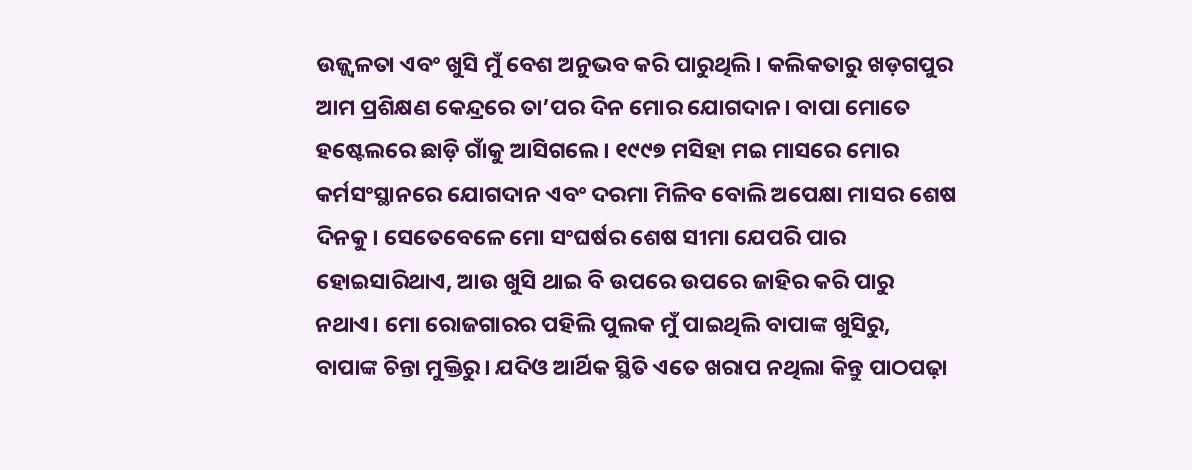ଉଜ୍ଜ୍ୱଳତା ଏବଂ ଖୁସି ମୁଁ ବେଶ ଅନୁଭବ କରି ପାରୁଥିଲି। କଲିକତାରୁ ଖଡ଼ଗପୁର ଆମ ପ୍ରଶିକ୍ଷଣ କେନ୍ଦ୍ରରେ ତା’ପର ଦିନ ମୋର ଯୋଗଦାନ। ବାପା ମୋତେ ହଷ୍ଟେଲରେ ଛାଡ଼ି ଗାଁକୁ ଆସିଗଲେ। ୧୯୯୭ ମସିହା ମଇ ମାସରେ ମୋର କର୍ମସଂସ୍ଥାନରେ ଯୋଗଦାନ ଏବଂ ଦରମା ମିଳିବ ବୋଲି ଅପେକ୍ଷା ମାସର ଶେଷ ଦିନକୁ। ସେତେବେଳେ ମୋ ସଂଘର୍ଷର ଶେଷ ସୀମା ଯେପରି ପାର ହୋଇସାରିଥାଏ, ଆଉ ଖୁସି ଥାଇ ବି ଉପରେ ଉପରେ ଜାହିର କରି ପାରୁ ନଥାଏ। ମୋ ରୋଜଗାରର ପହିଲି ପୁଲକ ମୁଁ ପାଇଥିଲି ବାପାଙ୍କ ଖୁସିରୁ, ବାପାଙ୍କ ଚିନ୍ତା ମୁକ୍ତିରୁ। ଯଦିଓ ଆର୍ଥିକ ସ୍ଥିତି ଏତେ ଖରାପ ନଥିଲା କିନ୍ତୁ ପାଠପଢ଼ା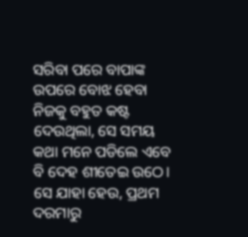ସରିବା ପରେ ବାପାଙ୍କ ଉପରେ ବୋଝ ହେବା ନିଜକୁ ବହୁତ କଷ୍ଟ ଦେଉଥିଲା, ସେ ସମୟ କଥା ମନେ ପଡିଲେ ଏବେ ବି ଦେହ ଶୀତେଇ ଉଠେ। ସେ ଯାହା ହେଉ, ପ୍ରଥମ ଦରମାରୁ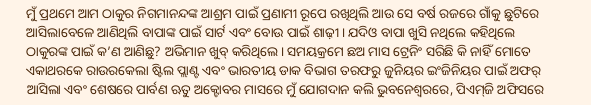ମୁଁ ପ୍ରଥମେ ଆମ ଠାକୁର ନିଗମାନନ୍ଦଙ୍କ ଆଶ୍ରମ ପାଇଁ ପ୍ରଣାମୀ ରୂପେ ରଖିଥିଲି ଆଉ ସେ ବର୍ଷ ରଜରେ ଗାଁକୁ ଛୁଟିରେ ଆସିଲାବେଳେ ଆଣିଥିଲି ବାପାଙ୍କ ପାଇଁ ସାର୍ଟ ଏବଂ ବୋଉ ପାଇଁ ଶାଢ଼ୀ। ଯଦିଓ ବାପା ଖୁସି ନଥିଲେ କହିଥିଲେ ଠାକୁରଙ୍କ ପାଇଁ କ’ଣ ଆଣିଛୁ? ଅଭିମାନ ଖୁବ୍‌ କରିଥିଲେ। ସମୟକ୍ରମେ ଛଅ ମାସ ଟ୍ରେନିଂ ସରିଛି କି ନାହିଁ ମୋତେ ଏକାଥରକେ ରାଉରକେଲା ଷ୍ଟିଲ ପ୍ଲାଣ୍ଟ ଏବଂ ଭାରତୀୟ ଡାକ ବିଭାଗ ତରଫରୁ ଜୁନିୟର ଇଂଜିନିୟର ପାଇଁ ଅଫର୍‌ ଆସିଲା ଏବଂ ଶେଷରେ ପାର୍ବଣ ଋତୁ ଅକ୍ଟୋବର ମାସରେ ମୁଁ ଯୋଗଦାନ କଲି ଭୁବନେଶ୍ୱରରେ, ପିଏମ୍‌ଜି ଅଫିସରେ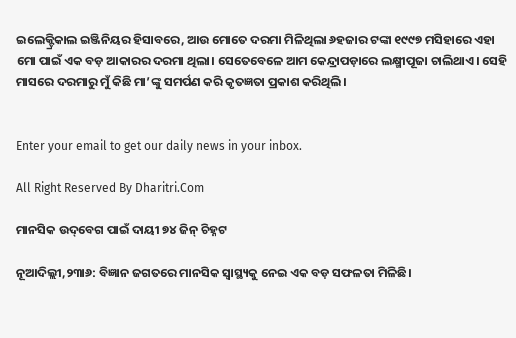ଇଲେକ୍ଟ୍ରିକାଲ ଇଞ୍ଜିନିୟର ହିସାବରେ, ଆଉ ମୋତେ ଦରମା ମିଳିଥିଲା ୬ହଜାର ଟଙ୍କା ୧୯୯୭ ମସିହାରେ ଏହା ମୋ ପାଇଁ ଏକ ବଡ଼ ଆକାରର ଦରମା ଥିଲା। ସେତେବେଳେ ଆମ କେନ୍ଦ୍ରାପଡ଼ାରେ ଲକ୍ଷ୍ମୀପୂଜା ଚାଲିଥାଏ। ସେହି ମାସରେ ଦରମାରୁ ମୁଁ କିଛି ମା’ଙ୍କୁ ସମର୍ପଣ କରି କୃତଜ୍ଞତା ପ୍ରକାଶ କରିଥିଲି।


Enter your email to get our daily news in your inbox.

All Right Reserved By Dharitri.Com

ମାନସିକ ଉଦ୍‌ବେଗ ପାଇଁ ଦାୟୀ ୭୪ ଜିନ୍‌ ଚିହ୍ନଟ

ନୂଆଦିଲ୍ଲୀ,୨୩ା୬: ବିଜ୍ଞାନ ଜଗତରେ ମାନସିକ ସ୍ବାସ୍ଥ୍ୟକୁ ନେଇ ଏକ ବଡ଼ ସଫଳତା ମିଳିଛି।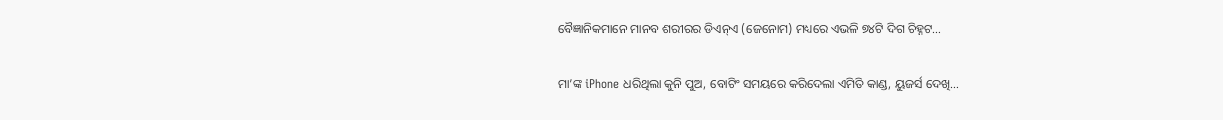ବୈଜ୍ଞାନିକମାନେ ମାନବ ଶରୀରର ଡିଏନ୍‌ଏ (ଜେନୋମ) ମଧ୍ୟରେ ଏଭଳି ୭୪ଟି ଦିଗ ଚିହ୍ନଟ…

ମା’ଙ୍କ iPhone ଧରିଥିଲା କୁନି ପୁଅ, ବୋଟିଂ ସମୟରେ କରିଦେଲା ଏମିତି କାଣ୍ଡ, ୟୁଜର୍ସ ଦେଖି…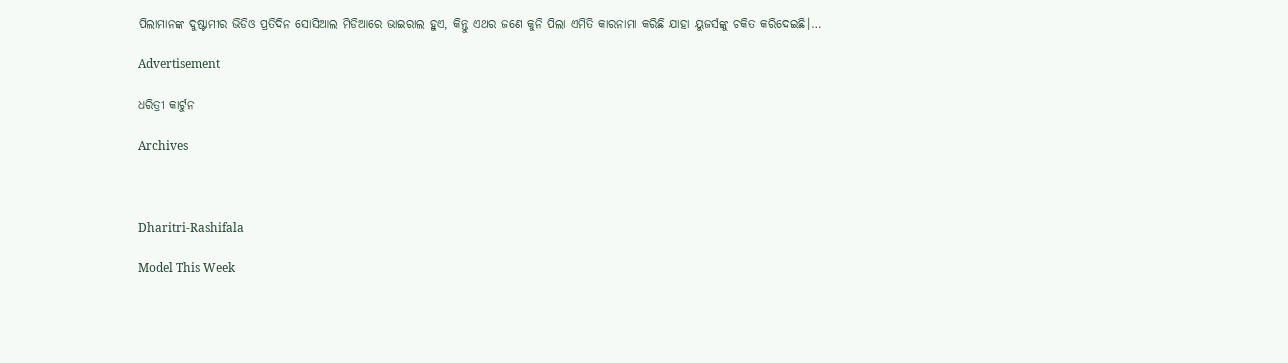ପିଲାମାନଙ୍କ ଦୁଷ୍ଟାମୀର ଭିଡିଓ ପ୍ରତିଦିନ ସୋସିଆଲ ମିଡିଆରେ ଭାଇରାଲ ହୁଏ, କିନ୍ତୁ ଏଥର ଜଣେ କୁନି ପିଲା ଏମିତି କାରନାମା କରିଛି ଯାହା ୟୁଜର୍ସଙ୍କୁ ଚକିତ କରିଦେଇଛି।…

Advertisement

ଧରିତ୍ରୀ କାର୍ଟୁନ

Archives



Dharitri-Rashifala

Model This Week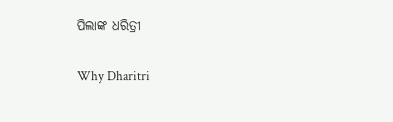ପିଲାଙ୍କ ଧରିତ୍ରୀ

Why Dharitri